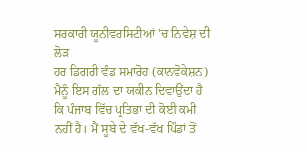ਸਰਕਾਰੀ ਯੂਨੀਵਰਸਿਟੀਆਂ ’ਚ ਨਿਵੇਸ਼ ਦੀ ਲੋੜ
ਹਰ ਡਿਗਰੀ ਵੰਡ ਸਮਾਰੋਹ (ਕਾਨਵੋਕੇਸ਼ਨ) ਮੈਨੂੰ ਇਸ ਗੱਲ ਦਾ ਯਕੀਨ ਦਿਵਾਉਂਦਾ ਹੈ ਕਿ ਪੰਜਾਬ ਵਿੱਚ ਪ੍ਰਤਿਭਾ ਦੀ ਕੋਈ ਕਮੀ ਨਹੀਂ ਹੈ। ਮੈਂ ਸੂਬੇ ਦੇ ਵੱਖ-ਵੱਖ ਪਿੰਡਾਂ ਤੋਂ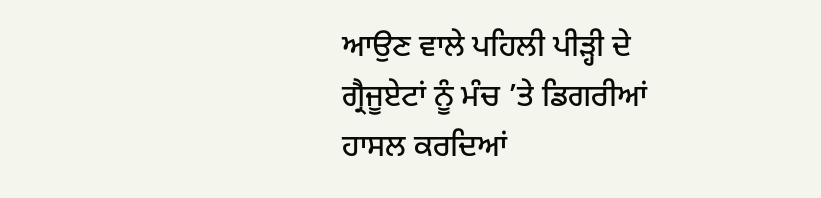ਆਉਣ ਵਾਲੇ ਪਹਿਲੀ ਪੀੜ੍ਹੀ ਦੇ ਗ੍ਰੈਜੂਏਟਾਂ ਨੂੰ ਮੰਚ ’ਤੇ ਡਿਗਰੀਆਂ ਹਾਸਲ ਕਰਦਿਆਂ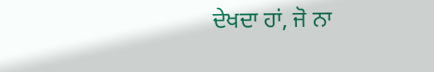ਦੇਖਦਾ ਹਾਂ, ਜੋ ਨਾ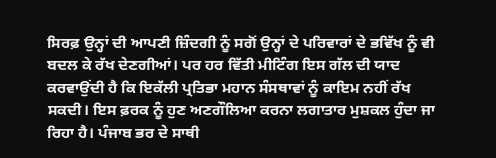ਸਿਰਫ਼ ਉਨ੍ਹਾਂ ਦੀ ਆਪਣੀ ਜ਼ਿੰਦਗੀ ਨੂੰ ਸਗੋਂ ਉਨ੍ਹਾਂ ਦੇ ਪਰਿਵਾਰਾਂ ਦੇ ਭਵਿੱਖ ਨੂੰ ਵੀ ਬਦਲ ਕੇ ਰੱਖ ਦੇਣਗੀਆਂ। ਪਰ ਹਰ ਵਿੱਤੀ ਮੀਟਿੰਗ ਇਸ ਗੱਲ ਦੀ ਯਾਦ ਕਰਵਾਉਂਦੀ ਹੈ ਕਿ ਇਕੱਲੀ ਪ੍ਰਤਿਭਾ ਮਹਾਨ ਸੰਸਥਾਵਾਂ ਨੂੰ ਕਾਇਮ ਨਹੀਂ ਰੱਖ ਸਕਦੀ। ਇਸ ਫ਼ਰਕ ਨੂੰ ਹੁਣ ਅਣਗੌਲਿਆ ਕਰਨਾ ਲਗਾਤਾਰ ਮੁਸ਼ਕਲ ਹੁੰਦਾ ਜਾ ਰਿਹਾ ਹੈ। ਪੰਜਾਬ ਭਰ ਦੇ ਸਾਥੀ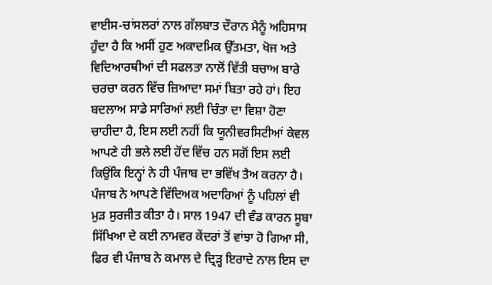ਵਾਈਸ-ਚਾਂਸਲਰਾਂ ਨਾਲ ਗੱਲਬਾਤ ਦੌਰਾਨ ਮੈਨੂੰ ਅਹਿਸਾਸ ਹੁੰਦਾ ਹੈ ਕਿ ਅਸੀਂ ਹੁਣ ਅਕਾਦਮਿਕ ਉੱਤਮਤਾ, ਖੋਜ ਅਤੇ ਵਿਦਿਆਰਥੀਆਂ ਦੀ ਸਫਲਤਾ ਨਾਲੋਂ ਵਿੱਤੀ ਬਚਾਅ ਬਾਰੇ ਚਰਚਾ ਕਰਨ ਵਿੱਚ ਜ਼ਿਆਦਾ ਸਮਾਂ ਬਿਤਾ ਰਹੇ ਹਾਂ। ਇਹ ਬਦਲਾਅ ਸਾਡੇ ਸਾਰਿਆਂ ਲਈ ਚਿੰਤਾ ਦਾ ਵਿਸ਼ਾ ਹੋਣਾ ਚਾਹੀਦਾ ਹੈ, ਇਸ ਲਈ ਨਹੀਂ ਕਿ ਯੂਨੀਵਰਸਿਟੀਆਂ ਕੇਵਲ ਆਪਣੇ ਹੀ ਭਲੇ ਲਈ ਹੋਂਦ ਵਿੱਚ ਹਨ ਸਗੋਂ ਇਸ ਲਈ ਕਿਉਂਕਿ ਇਨ੍ਹਾਂ ਨੇ ਹੀ ਪੰਜਾਬ ਦਾ ਭਵਿੱਖ ਤੈਅ ਕਰਨਾ ਹੈ। ਪੰਜਾਬ ਨੇ ਆਪਣੇ ਵਿੱਦਿਅਕ ਅਦਾਰਿਆਂ ਨੂੰ ਪਹਿਲਾਂ ਵੀ ਮੁੜ ਸੁਰਜੀਤ ਕੀਤਾ ਹੈ। ਸਾਲ 1947 ਦੀ ਵੰਡ ਕਾਰਨ ਸੂਬਾ ਸਿੱਖਿਆ ਦੇ ਕਈ ਨਾਮਵਰ ਕੇਂਦਰਾਂ ਤੋਂ ਵਾਂਝਾ ਹੋ ਗਿਆ ਸੀ, ਫਿਰ ਵੀ ਪੰਜਾਬ ਨੇ ਕਮਾਲ ਦੇ ਦ੍ਰਿੜ੍ਹ ਇਰਾਦੇ ਨਾਲ ਇਸ ਦਾ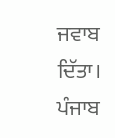ਜਵਾਬ ਦਿੱਤਾ। ਪੰਜਾਬ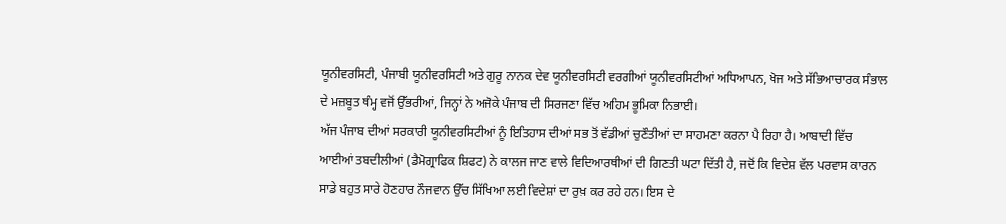ਯੂਨੀਵਰਸਿਟੀ, ਪੰਜਾਬੀ ਯੂਨੀਵਰਸਿਟੀ ਅਤੇ ਗੁਰੂ ਨਾਨਕ ਦੇਵ ਯੂਨੀਵਰਸਿਟੀ ਵਰਗੀਆਂ ਯੂਨੀਵਰਸਿਟੀਆਂ ਅਧਿਆਪਨ, ਖੋਜ ਅਤੇ ਸੱਭਿਆਚਾਰਕ ਸੰਭਾਲ ਦੇ ਮਜ਼ਬੂਤ ਥੰਮ੍ਹ ਵਜੋਂ ਉੱਭਰੀਆਂ, ਜਿਨ੍ਹਾਂ ਨੇ ਅਜੋਕੇ ਪੰਜਾਬ ਦੀ ਸਿਰਜਣਾ ਵਿੱਚ ਅਹਿਮ ਭੂਮਿਕਾ ਨਿਭਾਈ।
ਅੱਜ ਪੰਜਾਬ ਦੀਆਂ ਸਰਕਾਰੀ ਯੂਨੀਵਰਸਿਟੀਆਂ ਨੂੰ ਇਤਿਹਾਸ ਦੀਆਂ ਸਭ ਤੋਂ ਵੱਡੀਆਂ ਚੁਣੌਤੀਆਂ ਦਾ ਸਾਹਮਣਾ ਕਰਨਾ ਪੈ ਰਿਹਾ ਹੈ। ਆਬਾਦੀ ਵਿੱਚ ਆਈਆਂ ਤਬਦੀਲੀਆਂ (ਡੈਮੋਗ੍ਰਾਫਿਕ ਸ਼ਿਫਟ) ਨੇ ਕਾਲਜ ਜਾਣ ਵਾਲੇ ਵਿਦਿਆਰਥੀਆਂ ਦੀ ਗਿਣਤੀ ਘਟਾ ਦਿੱਤੀ ਹੈ, ਜਦੋਂ ਕਿ ਵਿਦੇਸ਼ ਵੱਲ ਪਰਵਾਸ ਕਾਰਨ ਸਾਡੇ ਬਹੁਤ ਸਾਰੇ ਹੋਣਹਾਰ ਨੌਜਵਾਨ ਉੱਚ ਸਿੱਖਿਆ ਲਈ ਵਿਦੇਸ਼ਾਂ ਦਾ ਰੁਖ਼ ਕਰ ਰਹੇ ਹਨ। ਇਸ ਦੇ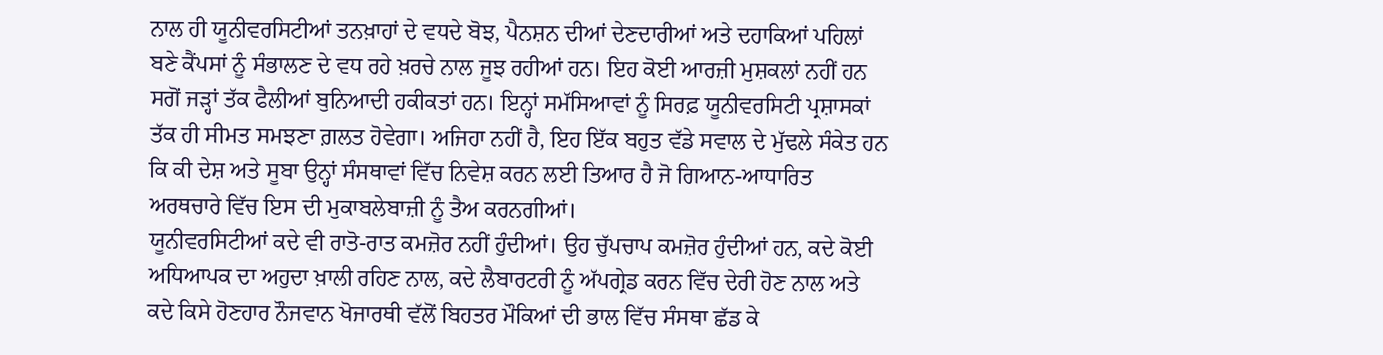ਨਾਲ ਹੀ ਯੂਨੀਵਰਸਿਟੀਆਂ ਤਨਖ਼ਾਹਾਂ ਦੇ ਵਧਦੇ ਬੋਝ, ਪੈਨਸ਼ਨ ਦੀਆਂ ਦੇਣਦਾਰੀਆਂ ਅਤੇ ਦਹਾਕਿਆਂ ਪਹਿਲਾਂ ਬਣੇ ਕੈਂਪਸਾਂ ਨੂੰ ਸੰਭਾਲਣ ਦੇ ਵਧ ਰਹੇ ਖ਼ਰਚੇ ਨਾਲ ਜੂਝ ਰਹੀਆਂ ਹਨ। ਇਹ ਕੋਈ ਆਰਜ਼ੀ ਮੁਸ਼ਕਲਾਂ ਨਹੀਂ ਹਨ ਸਗੋਂ ਜੜ੍ਹਾਂ ਤੱਕ ਫੈਲੀਆਂ ਬੁਨਿਆਦੀ ਹਕੀਕਤਾਂ ਹਨ। ਇਨ੍ਹਾਂ ਸਮੱਸਿਆਵਾਂ ਨੂੰ ਸਿਰਫ਼ ਯੂਨੀਵਰਸਿਟੀ ਪ੍ਰਸ਼ਾਸਕਾਂ ਤੱਕ ਹੀ ਸੀਮਤ ਸਮਝਣਾ ਗ਼ਲਤ ਹੋਵੇਗਾ। ਅਜਿਹਾ ਨਹੀਂ ਹੈ, ਇਹ ਇੱਕ ਬਹੁਤ ਵੱਡੇ ਸਵਾਲ ਦੇ ਮੁੱਢਲੇ ਸੰਕੇਤ ਹਨ ਕਿ ਕੀ ਦੇਸ਼ ਅਤੇ ਸੂਬਾ ਉਨ੍ਹਾਂ ਸੰਸਥਾਵਾਂ ਵਿੱਚ ਨਿਵੇਸ਼ ਕਰਨ ਲਈ ਤਿਆਰ ਹੈ ਜੋ ਗਿਆਨ-ਆਧਾਰਿਤ ਅਰਥਚਾਰੇ ਵਿੱਚ ਇਸ ਦੀ ਮੁਕਾਬਲੇਬਾਜ਼ੀ ਨੂੰ ਤੈਅ ਕਰਨਗੀਆਂ।
ਯੂਨੀਵਰਸਿਟੀਆਂ ਕਦੇ ਵੀ ਰਾਤੋ-ਰਾਤ ਕਮਜ਼ੋਰ ਨਹੀਂ ਹੁੰਦੀਆਂ। ਉਹ ਚੁੱਪਚਾਪ ਕਮਜ਼ੋਰ ਹੁੰਦੀਆਂ ਹਨ, ਕਦੇ ਕੋਈ ਅਧਿਆਪਕ ਦਾ ਅਹੁਦਾ ਖ਼ਾਲੀ ਰਹਿਣ ਨਾਲ, ਕਦੇ ਲੈਬਾਰਟਰੀ ਨੂੰ ਅੱਪਗ੍ਰੇਡ ਕਰਨ ਵਿੱਚ ਦੇਰੀ ਹੋਣ ਨਾਲ ਅਤੇ ਕਦੇ ਕਿਸੇ ਹੋਣਹਾਰ ਨੌਜਵਾਨ ਖੋਜਾਰਥੀ ਵੱਲੋਂ ਬਿਹਤਰ ਮੌਕਿਆਂ ਦੀ ਭਾਲ ਵਿੱਚ ਸੰਸਥਾ ਛੱਡ ਕੇ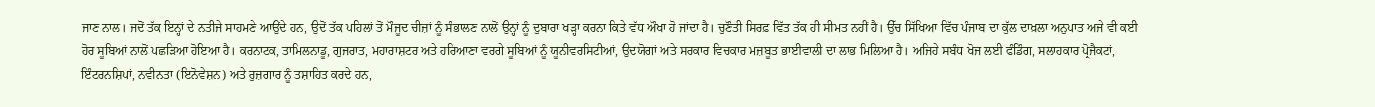ਜਾਣ ਨਾਲ। ਜਦੋਂ ਤੱਕ ਇਨ੍ਹਾਂ ਦੇ ਨਤੀਜੇ ਸਾਹਮਣੇ ਆਉਂਦੇ ਹਨ, ਉਦੋਂ ਤੱਕ ਪਹਿਲਾਂ ਤੋਂ ਮੌਜੂਦ ਚੀਜ਼ਾਂ ਨੂੰ ਸੰਭਾਲਣ ਨਾਲੋਂ ਉਨ੍ਹਾਂ ਨੂੰ ਦੁਬਾਰਾ ਖੜ੍ਹਾ ਕਰਨਾ ਕਿਤੇ ਵੱਧ ਔਖਾ ਹੋ ਜਾਂਦਾ ਹੈ। ਚੁਣੌਤੀ ਸਿਰਫ਼ ਵਿੱਤ ਤੱਕ ਹੀ ਸੀਮਤ ਨਹੀਂ ਹੈ। ਉੱਚ ਸਿੱਖਿਆ ਵਿੱਚ ਪੰਜਾਬ ਦਾ ਕੁੱਲ ਦਾਖ਼ਲਾ ਅਨੁਪਾਤ ਅਜੇ ਵੀ ਕਈ ਹੋਰ ਸੂਬਿਆਂ ਨਾਲੋਂ ਪਛੜਿਆ ਹੋਇਆ ਹੈ। ਕਰਨਾਟਕ, ਤਾਮਿਲਨਾਡੂ, ਗੁਜਰਾਤ, ਮਹਾਰਾਸ਼ਟਰ ਅਤੇ ਹਰਿਆਣਾ ਵਰਗੇ ਸੂਬਿਆਂ ਨੂੰ ਯੂਨੀਵਰਸਿਟੀਆਂ, ਉਦਯੋਗਾਂ ਅਤੇ ਸਰਕਾਰ ਵਿਚਕਾਰ ਮਜ਼ਬੂਤ ਭਾਈਵਾਲੀ ਦਾ ਲਾਭ ਮਿਲਿਆ ਹੈ। ਅਜਿਹੇ ਸਬੰਧ ਖੋਜ ਲਈ ਫੰਡਿੰਗ, ਸਲਾਹਕਾਰ ਪ੍ਰੋਜੈਕਟਾਂ, ਇੰਟਰਨਸ਼ਿਪਾਂ, ਨਵੀਨਤਾ (ਇਨੋਵੇਸ਼ਨ) ਅਤੇ ਰੁਜ਼ਗਾਰ ਨੂੰ ਤਸ਼ਾਹਿਤ ਕਰਦੇ ਹਨ,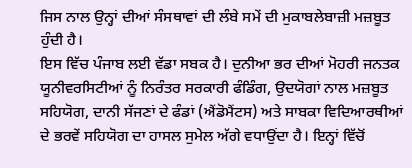ਜਿਸ ਨਾਲ ਉਨ੍ਹਾਂ ਦੀਆਂ ਸੰਸਥਾਵਾਂ ਦੀ ਲੰਬੇ ਸਮੇਂ ਦੀ ਮੁਕਾਬਲੇਬਾਜ਼ੀ ਮਜ਼ਬੂਤ ਹੁੰਦੀ ਹੈ।
ਇਸ ਵਿੱਚ ਪੰਜਾਬ ਲਈ ਵੱਡਾ ਸਬਕ ਹੈ। ਦੁਨੀਆ ਭਰ ਦੀਆਂ ਮੋਹਰੀ ਜਨਤਕ ਯੂਨੀਵਰਸਿਟੀਆਂ ਨੂੰ ਨਿਰੰਤਰ ਸਰਕਾਰੀ ਫੰਡਿੰਗ, ਉਦਯੋਗਾਂ ਨਾਲ ਮਜ਼ਬੂਤ ਸਹਿਯੋਗ, ਦਾਨੀ ਸੱਜਣਾਂ ਦੇ ਫੰਡਾਂ (ਐਂਡੋਮੈਂਟਸ) ਅਤੇ ਸਾਬਕਾ ਵਿਦਿਆਰਥੀਆਂ ਦੇ ਭਰਵੇਂ ਸਹਿਯੋਗ ਦਾ ਹਾਸਲ ਸੁਮੇਲ ਅੱਗੇ ਵਧਾਉਂਦਾ ਹੈ। ਇਨ੍ਹਾਂ ਵਿੱਚੋਂ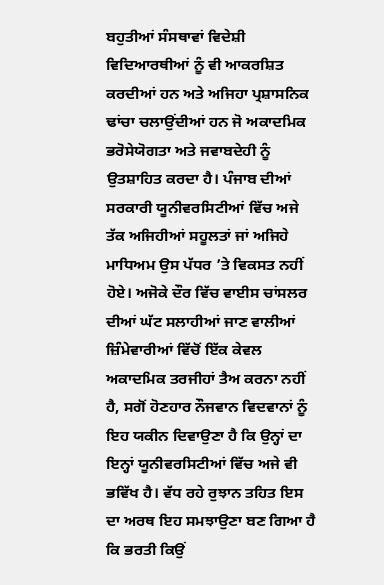ਬਹੁਤੀਆਂ ਸੰਸਥਾਵਾਂ ਵਿਦੇਸ਼ੀ ਵਿਦਿਆਰਥੀਆਂ ਨੂੰ ਵੀ ਆਕਰਸ਼ਿਤ ਕਰਦੀਆਂ ਹਨ ਅਤੇ ਅਜਿਹਾ ਪ੍ਰਸ਼ਾਸਨਿਕ ਢਾਂਚਾ ਚਲਾਉਂਦੀਆਂ ਹਨ ਜੋ ਅਕਾਦਮਿਕ ਭਰੋਸੇਯੋਗਤਾ ਅਤੇ ਜਵਾਬਦੇਹੀ ਨੂੰ ਉਤਸ਼ਾਹਿਤ ਕਰਦਾ ਹੈ। ਪੰਜਾਬ ਦੀਆਂ ਸਰਕਾਰੀ ਯੂਨੀਵਰਸਿਟੀਆਂ ਵਿੱਚ ਅਜੇ ਤੱਕ ਅਜਿਹੀਆਂ ਸਹੂਲਤਾਂ ਜਾਂ ਅਜਿਹੇ ਮਾਧਿਅਮ ਉਸ ਪੱਧਰ ’ਤੇ ਵਿਕਸਤ ਨਹੀਂ ਹੋਏ। ਅਜੋਕੇ ਦੌਰ ਵਿੱਚ ਵਾਈਸ ਚਾਂਸਲਰ ਦੀਆਂ ਘੱਟ ਸਲਾਹੀਆਂ ਜਾਣ ਵਾਲੀਆਂ ਜ਼ਿੰਮੇਵਾਰੀਆਂ ਵਿੱਚੋਂ ਇੱਕ ਕੇਵਲ ਅਕਾਦਮਿਕ ਤਰਜੀਹਾਂ ਤੈਅ ਕਰਨਾ ਨਹੀਂ ਹੈ, ਸਗੋਂ ਹੋਣਹਾਰ ਨੌਜਵਾਨ ਵਿਦਵਾਨਾਂ ਨੂੰ ਇਹ ਯਕੀਨ ਦਿਵਾਉਣਾ ਹੈ ਕਿ ਉਨ੍ਹਾਂ ਦਾ ਇਨ੍ਹਾਂ ਯੂਨੀਵਰਸਿਟੀਆਂ ਵਿੱਚ ਅਜੇ ਵੀ ਭਵਿੱਖ ਹੈ। ਵੱਧ ਰਹੇ ਰੁਝਾਨ ਤਹਿਤ ਇਸ ਦਾ ਅਰਥ ਇਹ ਸਮਝਾਉਣਾ ਬਣ ਗਿਆ ਹੈ ਕਿ ਭਰਤੀ ਕਿਉਂ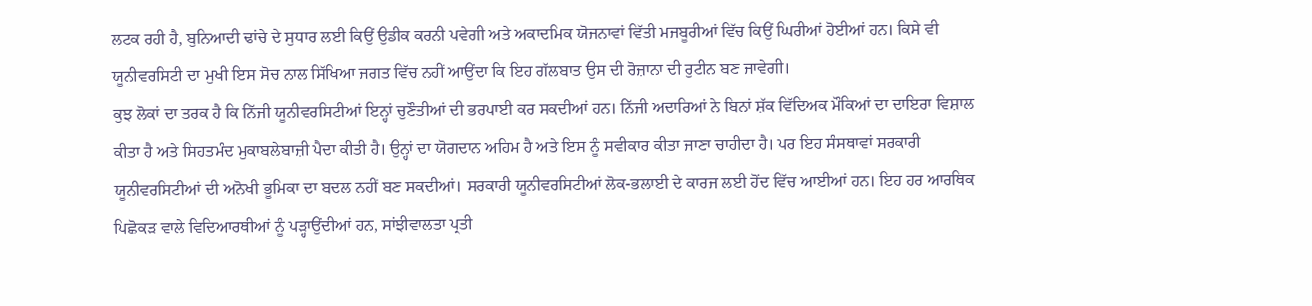ਲਟਕ ਰਹੀ ਹੈ, ਬੁਨਿਆਦੀ ਢਾਂਚੇ ਦੇ ਸੁਧਾਰ ਲਈ ਕਿਉਂ ਉਡੀਕ ਕਰਨੀ ਪਵੇਗੀ ਅਤੇ ਅਕਾਦਮਿਕ ਯੋਜਨਾਵਾਂ ਵਿੱਤੀ ਮਜਬੂਰੀਆਂ ਵਿੱਚ ਕਿਉਂ ਘਿਰੀਆਂ ਹੋਈਆਂ ਹਨ। ਕਿਸੇ ਵੀ ਯੂਨੀਵਰਸਿਟੀ ਦਾ ਮੁਖੀ ਇਸ ਸੋਚ ਨਾਲ ਸਿੱਖਿਆ ਜਗਤ ਵਿੱਚ ਨਹੀਂ ਆਉਂਦਾ ਕਿ ਇਹ ਗੱਲਬਾਤ ਉਸ ਦੀ ਰੋਜ਼ਾਨਾ ਦੀ ਰੁਟੀਨ ਬਣ ਜਾਵੇਗੀ।
ਕੁਝ ਲੋਕਾਂ ਦਾ ਤਰਕ ਹੈ ਕਿ ਨਿੱਜੀ ਯੂਨੀਵਰਸਿਟੀਆਂ ਇਨ੍ਹਾਂ ਚੁਣੌਤੀਆਂ ਦੀ ਭਰਪਾਈ ਕਰ ਸਕਦੀਆਂ ਹਨ। ਨਿੱਜੀ ਅਦਾਰਿਆਂ ਨੇ ਬਿਨਾਂ ਸ਼ੱਕ ਵਿੱਦਿਅਕ ਮੌਕਿਆਂ ਦਾ ਦਾਇਰਾ ਵਿਸ਼ਾਲ ਕੀਤਾ ਹੈ ਅਤੇ ਸਿਹਤਮੰਦ ਮੁਕਾਬਲੇਬਾਜ਼ੀ ਪੈਦਾ ਕੀਤੀ ਹੈ। ਉਨ੍ਹਾਂ ਦਾ ਯੋਗਦਾਨ ਅਹਿਮ ਹੈ ਅਤੇ ਇਸ ਨੂੰ ਸਵੀਕਾਰ ਕੀਤਾ ਜਾਣਾ ਚਾਹੀਦਾ ਹੈ। ਪਰ ਇਹ ਸੰਸਥਾਵਾਂ ਸਰਕਾਰੀ ਯੂਨੀਵਰਸਿਟੀਆਂ ਦੀ ਅਨੋਖੀ ਭੂਮਿਕਾ ਦਾ ਬਦਲ ਨਹੀਂ ਬਣ ਸਕਦੀਆਂ। ਸਰਕਾਰੀ ਯੂਨੀਵਰਸਿਟੀਆਂ ਲੋਕ-ਭਲਾਈ ਦੇ ਕਾਰਜ ਲਈ ਹੋਂਦ ਵਿੱਚ ਆਈਆਂ ਹਨ। ਇਹ ਹਰ ਆਰਥਿਕ ਪਿਛੋਕੜ ਵਾਲੇ ਵਿਦਿਆਰਥੀਆਂ ਨੂੰ ਪੜ੍ਹਾਉਂਦੀਆਂ ਹਨ, ਸਾਂਝੀਵਾਲਤਾ ਪ੍ਰਤੀ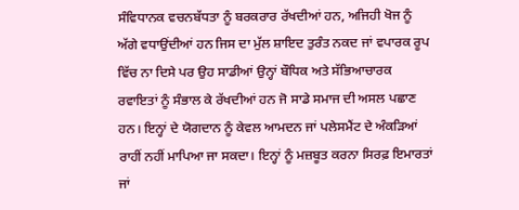ਸੰਵਿਧਾਨਕ ਵਚਨਬੱਧਤਾ ਨੂੰ ਬਰਕਰਾਰ ਰੱਖਦੀਆਂ ਹਨ, ਅਜਿਹੀ ਖੋਜ ਨੂੰ ਅੱਗੇ ਵਧਾਉਂਦੀਆਂ ਹਨ ਜਿਸ ਦਾ ਮੁੱਲ ਸ਼ਾਇਦ ਤੁਰੰਤ ਨਕਦ ਜਾਂ ਵਪਾਰਕ ਰੂਪ ਵਿੱਚ ਨਾ ਦਿਸੇ ਪਰ ਉਹ ਸਾਡੀਆਂ ਉਨ੍ਹਾਂ ਬੌਧਿਕ ਅਤੇ ਸੱਭਿਆਚਾਰਕ ਰਵਾਇਤਾਂ ਨੂੰ ਸੰਭਾਲ ਕੇ ਰੱਖਦੀਆਂ ਹਨ ਜੋ ਸਾਡੇ ਸਮਾਜ ਦੀ ਅਸਲ ਪਛਾਣ ਹਨ। ਇਨ੍ਹਾਂ ਦੇ ਯੋਗਦਾਨ ਨੂੰ ਕੇਵਲ ਆਮਦਨ ਜਾਂ ਪਲੇਸਮੈਂਟ ਦੇ ਅੰਕੜਿਆਂ ਰਾਹੀਂ ਨਹੀਂ ਮਾਪਿਆ ਜਾ ਸਕਦਾ। ਇਨ੍ਹਾਂ ਨੂੰ ਮਜ਼ਬੂਤ ਕਰਨਾ ਸਿਰਫ਼ ਇਮਾਰਤਾਂ ਜਾਂ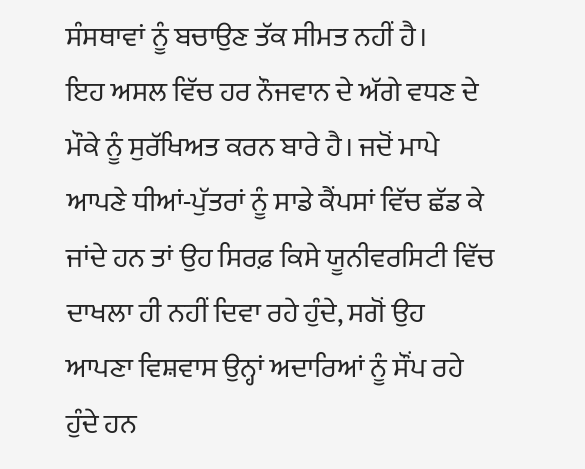ਸੰਸਥਾਵਾਂ ਨੂੰ ਬਚਾਉਣ ਤੱਕ ਸੀਮਤ ਨਹੀਂ ਹੈ।
ਇਹ ਅਸਲ ਵਿੱਚ ਹਰ ਨੌਜਵਾਨ ਦੇ ਅੱਗੇ ਵਧਣ ਦੇ ਮੌਕੇ ਨੂੰ ਸੁਰੱਖਿਅਤ ਕਰਨ ਬਾਰੇ ਹੈ। ਜਦੋਂ ਮਾਪੇ ਆਪਣੇ ਧੀਆਂ-ਪੁੱਤਰਾਂ ਨੂੰ ਸਾਡੇ ਕੈਂਪਸਾਂ ਵਿੱਚ ਛੱਡ ਕੇ ਜਾਂਦੇ ਹਨ ਤਾਂ ਉਹ ਸਿਰਫ਼ ਕਿਸੇ ਯੂਨੀਵਰਸਿਟੀ ਵਿੱਚ ਦਾਖਲਾ ਹੀ ਨਹੀਂ ਦਿਵਾ ਰਹੇ ਹੁੰਦੇ, ਸਗੋਂ ਉਹ ਆਪਣਾ ਵਿਸ਼ਵਾਸ ਉਨ੍ਹਾਂ ਅਦਾਰਿਆਂ ਨੂੰ ਸੌਂਪ ਰਹੇ ਹੁੰਦੇ ਹਨ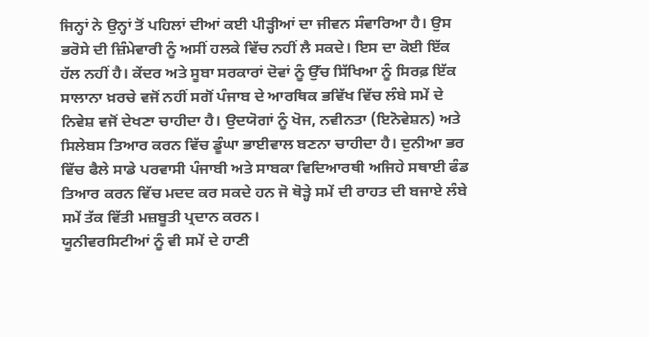ਜਿਨ੍ਹਾਂ ਨੇ ਉਨ੍ਹਾਂ ਤੋਂ ਪਹਿਲਾਂ ਦੀਆਂ ਕਈ ਪੀੜ੍ਹੀਆਂ ਦਾ ਜੀਵਨ ਸੰਵਾਰਿਆ ਹੈ। ਉਸ ਭਰੋਸੇ ਦੀ ਜ਼ਿੰਮੇਵਾਰੀ ਨੂੰ ਅਸੀਂ ਹਲਕੇ ਵਿੱਚ ਨਹੀਂ ਲੈ ਸਕਦੇ। ਇਸ ਦਾ ਕੋਈ ਇੱਕ ਹੱਲ ਨਹੀਂ ਹੈ। ਕੇਂਦਰ ਅਤੇ ਸੂਬਾ ਸਰਕਾਰਾਂ ਦੋਵਾਂ ਨੂੰ ਉੱਚ ਸਿੱਖਿਆ ਨੂੰ ਸਿਰਫ਼ ਇੱਕ ਸਾਲਾਨਾ ਖ਼ਰਚੇ ਵਜੋਂ ਨਹੀਂ ਸਗੋਂ ਪੰਜਾਬ ਦੇ ਆਰਥਿਕ ਭਵਿੱਖ ਵਿੱਚ ਲੰਬੇ ਸਮੇਂ ਦੇ ਨਿਵੇਸ਼ ਵਜੋਂ ਦੇਖਣਾ ਚਾਹੀਦਾ ਹੈ। ਉਦਯੋਗਾਂ ਨੂੰ ਖੋਜ, ਨਵੀਨਤਾ (ਇਨੋਵੇਸ਼ਨ) ਅਤੇ ਸਿਲੇਬਸ ਤਿਆਰ ਕਰਨ ਵਿੱਚ ਡੂੰਘਾ ਭਾਈਵਾਲ ਬਣਨਾ ਚਾਹੀਦਾ ਹੈ। ਦੁਨੀਆ ਭਰ ਵਿੱਚ ਫੈਲੇ ਸਾਡੇ ਪਰਵਾਸੀ ਪੰਜਾਬੀ ਅਤੇ ਸਾਬਕਾ ਵਿਦਿਆਰਥੀ ਅਜਿਹੇ ਸਥਾਈ ਫੰਡ ਤਿਆਰ ਕਰਨ ਵਿੱਚ ਮਦਦ ਕਰ ਸਕਦੇ ਹਨ ਜੋ ਥੋੜ੍ਹੇ ਸਮੇਂ ਦੀ ਰਾਹਤ ਦੀ ਬਜਾਏ ਲੰਬੇ ਸਮੇਂ ਤੱਕ ਵਿੱਤੀ ਮਜ਼ਬੂਤੀ ਪ੍ਰਦਾਨ ਕਰਨ।
ਯੂਨੀਵਰਸਿਟੀਆਂ ਨੂੰ ਵੀ ਸਮੇਂ ਦੇ ਹਾਣੀ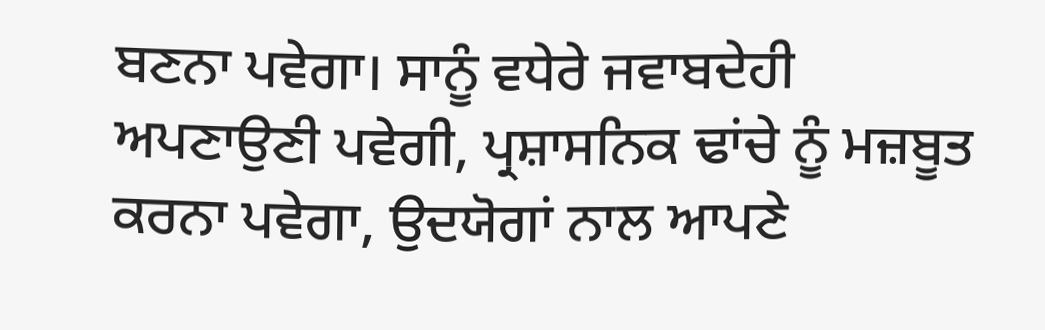ਬਣਨਾ ਪਵੇਗਾ। ਸਾਨੂੰ ਵਧੇਰੇ ਜਵਾਬਦੇਹੀ ਅਪਣਾਉਣੀ ਪਵੇਗੀ, ਪ੍ਰਸ਼ਾਸਨਿਕ ਢਾਂਚੇ ਨੂੰ ਮਜ਼ਬੂਤ ਕਰਨਾ ਪਵੇਗਾ, ਉਦਯੋਗਾਂ ਨਾਲ ਆਪਣੇ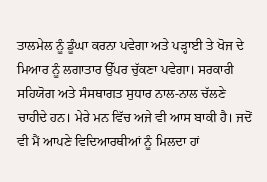ਤਾਲਮੇਲ ਨੂੰ ਡੂੰਘਾ ਕਰਨਾ ਪਵੇਗਾ ਅਤੇ ਪੜ੍ਹਾਈ ਤੇ ਖੋਜ ਦੇ ਮਿਆਰ ਨੂੰ ਲਗਾਤਾਰ ਉੱਪਰ ਚੁੱਕਣਾ ਪਵੇਗਾ। ਸਰਕਾਰੀ ਸਹਿਯੋਗ ਅਤੇ ਸੰਸਥਾਗਤ ਸੁਧਾਰ ਨਾਲ-ਨਾਲ ਚੱਲਣੇ ਚਾਹੀਦੇ ਹਨ। ਮੇਰੇ ਮਨ ਵਿੱਚ ਅਜੇ ਵੀ ਆਸ ਬਾਕੀ ਹੈ। ਜਦੋਂ ਵੀ ਮੈਂ ਆਪਣੇ ਵਿਦਿਆਰਥੀਆਂ ਨੂੰ ਮਿਲਦਾ ਹਾਂ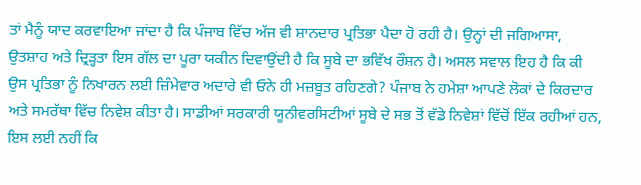ਤਾਂ ਮੈਨੂੰ ਯਾਦ ਕਰਵਾਇਆ ਜਾਂਦਾ ਹੈ ਕਿ ਪੰਜਾਬ ਵਿੱਚ ਅੱਜ ਵੀ ਸ਼ਾਨਦਾਰ ਪ੍ਰਤਿਭਾ ਪੈਦਾ ਹੋ ਰਹੀ ਹੈ। ਉਨ੍ਹਾਂ ਦੀ ਜਗਿਆਸਾ, ਉਤਸ਼ਾਹ ਅਤੇ ਦ੍ਰਿੜ੍ਹਤਾ ਇਸ ਗੱਲ ਦਾ ਪੂਰਾ ਯਕੀਨ ਦਿਵਾਉਂਦੀ ਹੈ ਕਿ ਸੂਬੇ ਦਾ ਭਵਿੱਖ ਰੌਸ਼ਨ ਹੈ। ਅਸਲ ਸਵਾਲ ਇਹ ਹੈ ਕਿ ਕੀ ਉਸ ਪ੍ਰਤਿਭਾ ਨੂੰ ਨਿਖਾਰਨ ਲਈ ਜ਼ਿੰਮੇਵਾਰ ਅਦਾਰੇ ਵੀ ਓਨੇ ਹੀ ਮਜ਼ਬੂਤ ਰਹਿਣਗੇ? ਪੰਜਾਬ ਨੇ ਹਮੇਸ਼ਾ ਆਪਣੇ ਲੋਕਾਂ ਦੇ ਕਿਰਦਾਰ ਅਤੇ ਸਮਰੱਥਾ ਵਿੱਚ ਨਿਵੇਸ਼ ਕੀਤਾ ਹੈ। ਸਾਡੀਆਂ ਸਰਕਾਰੀ ਯੂਨੀਵਰਸਿਟੀਆਂ ਸੂਬੇ ਦੇ ਸਭ ਤੋਂ ਵੱਡੇ ਨਿਵੇਸ਼ਾਂ ਵਿੱਚੋਂ ਇੱਕ ਰਹੀਆਂ ਹਨ, ਇਸ ਲਈ ਨਹੀਂ ਕਿ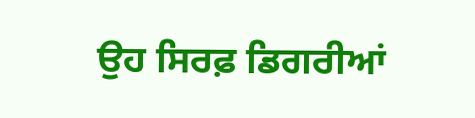ਉਹ ਸਿਰਫ਼ ਡਿਗਰੀਆਂ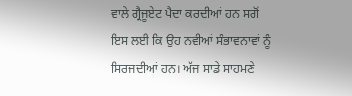ਵਾਲੇ ਗ੍ਰੈਜੂਏਟ ਪੈਦਾ ਕਰਦੀਆਂ ਹਨ ਸਗੋਂ ਇਸ ਲਈ ਕਿ ਉਹ ਨਵੀਆਂ ਸੰਭਾਵਨਾਵਾਂ ਨੂੰ ਸਿਰਜਦੀਆਂ ਹਨ। ਅੱਜ ਸਾਡੇ ਸਾਹਮਣੇ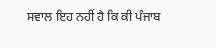ਸਵਾਲ ਇਹ ਨਹੀਂ ਹੈ ਕਿ ਕੀ ਪੰਜਾਬ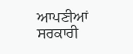ਆਪਣੀਆਂ ਸਰਕਾਰੀ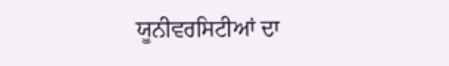ਯੂਨੀਵਰਸਿਟੀਆਂ ਦਾ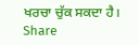ਖਰਚਾ ਚੁੱਕ ਸਕਦਾ ਹੈ।
Share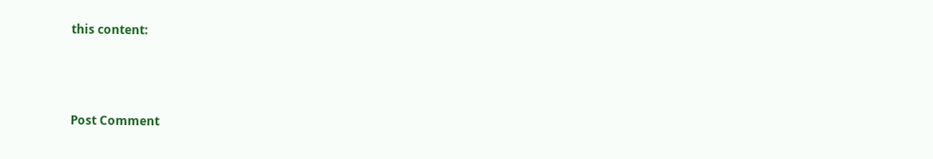this content:



Post Comment